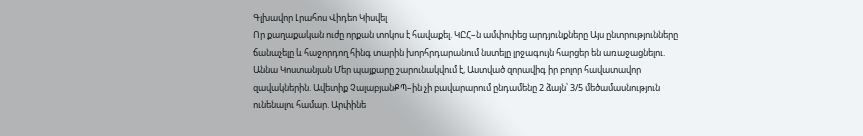Գլխավոր Լրահոս Վիդեո Կիսվել
Որ քաղաքական ուժը որքան տոկոս է հավաքել. ԿԸՀ–ն ամփոփեց արդյունքները Այս ընտրությունները ճանաչելը և հաջորդող հինգ տարին խորհրդարանում նստելը լրջագույն հարցեր են առաջացնելու. Աննա Կոստանյան Մեր պայքարը շարունակվում է, Աստված զորավիգ իր բոլոր հավատավոր զավակներին. Ավետիք ՉալաբյանՔՊ–ին չի բավարարում ընդամենը 2 ձայն՝ 3/5 մեծամասնություն ունենալու համար. Արփինե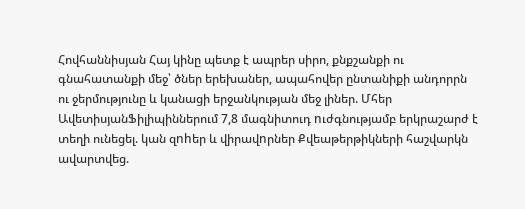Հովհաննիսյան Հայ կինը պետք է ապրեր սիրո, քնքշանքի ու գնահատանքի մեջ՝ ծներ երեխաներ, ապահովեր ընտանիքի անդորրն ու ջերմությունը և կանացի երջանկության մեջ լիներ. Մհեր ԱվետիսյանՖիլիպիններում 7,8 մագնիտուդ nւժգնությամբ երկրաշարժ է տեղի ունեցել. կան զnhեր և վիրավnրներ Քվեաթերթիկների հաշվարկն ավարտվեց.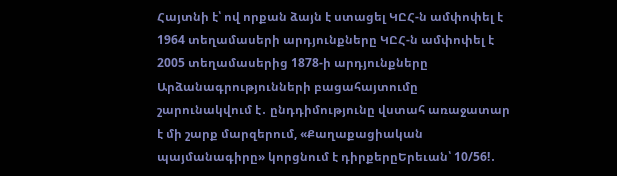Հայտնի է՝ ով որքան ձայն է ստացել ԿԸՀ-ն ամփոփել է 1964 տեղամասերի արդյունքները ԿԸՀ-ն ամփոփել է 2005 տեղամասերից 1878-ի արդյունքները Արձանագրությունների բացահայտումը շարունակվում է․ ընդդիմությունը վստահ առաջատար է մի շարք մարզերում, «Քաղաքացիական պայմանագիրը» կորցնում է դիրքերըԵրեւան՝ 10/56!․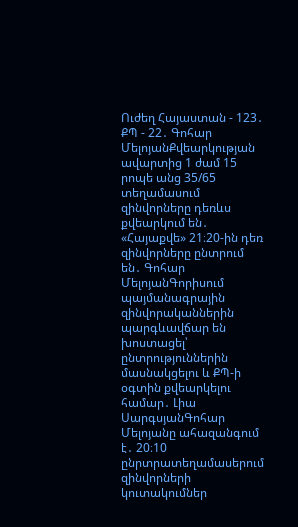Ուժեղ Հայաստան - 123․ ՔՊ - 22․ Գոհար ՄելոյանՔվեարկության ավարտից 1 ժամ 15 րոպե անց 35/65 տեղամասում զինվորները դեռևս քվեարկում են․ «Հայաքվե» 21։20-ին դեռ զինվորները ընտրում են․ Գոհար ՄելոյանԳորիսում պայմանագրային զինվորականներին պարգևավճար են խոստացել՝ ընտրություններին մասնակցելու և ՔՊ-ի օգտին քվեարկելու համար․ Լիա ՍարգսյանԳոհար Մելոյանը ահազանգում է․ 20։10 ընրտրատեղամասերում զինվորների կուտակումներ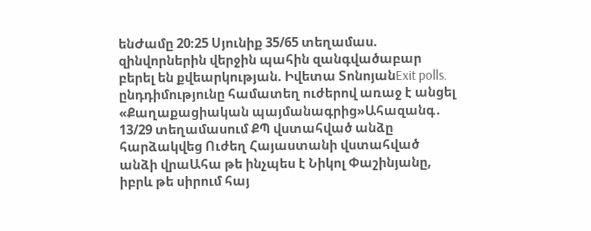ենԺամը 20։25 Սյունիք 35/65 տեղամաս. զինվորներին վերջին պահին զանգվածաբար բերել են քվեարկության. Իվետա ՏոնոյանExit polls. ընդդիմությունը համատեղ ուժերով առաջ է անցել «Քաղաքացիական պայմանագրից»Ահազանգ․ 13/29 տեղամասում ՔՊ վստահված անձը հարձակվեց Ուժեղ Հայաստանի վստահված անձի վրաԱհա թե ինչպես է Նիկոլ Փաշինյանը, իբրև թե սիրում հայ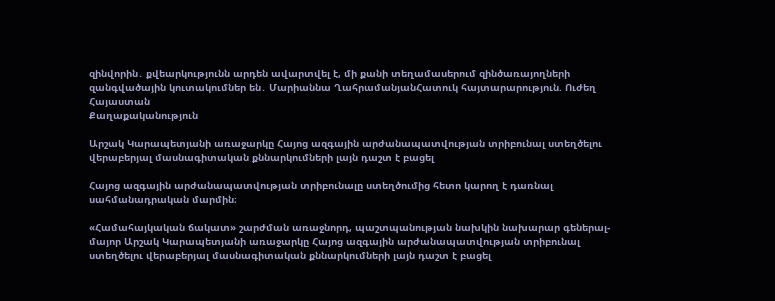զինվորին․ քվեարկությունն արդեն ավարտվել է, մի քանի տեղամասերում զինծառայողների զանգվածային կուտակումներ են․ Մարիաննա ՂահրամանյանՀատուկ հայտարարություն. Ուժեղ Հայաստան
Քաղաքականություն

Արշակ Կարապետյանի առաջարկը Հայոց ազգային արժանապատվության տրիբունալ ստեղծելու վերաբերյալ մասնագիտական քննարկումների լայն դաշտ է բացել

Հայոց ազգային արժանապատվության տրիբունալը ստեղծումից հետո կարող է դառնալ սահմանադրական մարմին։

«Համահայկական ճակատ» շարժման առաջնորդ, պաշտպանության նախկին նախարար գեներալ-մայոր Արշակ Կարապետյանի առաջարկը Հայոց ազգային արժանապատվության տրիբունալ ստեղծելու վերաբերյալ մասնագիտական քննարկումների լայն դաշտ է բացել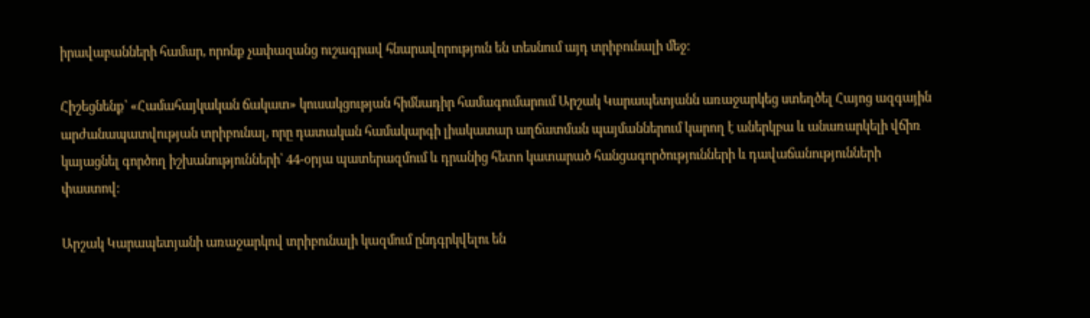իրավաբանների համար, որոնք չափազանց ուշագրավ հնարավորություն են տեսնում այդ տրիբունալի մեջ։

Հիշեցնենք՝ «Համահայկական ճակատ» կուսակցության հիմնադիր համագումարում Արշակ Կարապետյանն առաջարկեց ստեղծել Հայոց ազգային արժանապատվության տրիբունալ, որը դատական համակարգի լիակատար աղճատման պայմաններում կարող է աներկբա և անառարկելի վճիռ կայացնել գործող իշխանությունների՝ 44-օրյա պատերազմում և դրանից հետո կատարած հանցագործությունների և դավաճանությունների փաստով։

Արշակ Կարապետյանի առաջարկով տրիբունալի կազմում ընդգրկվելու են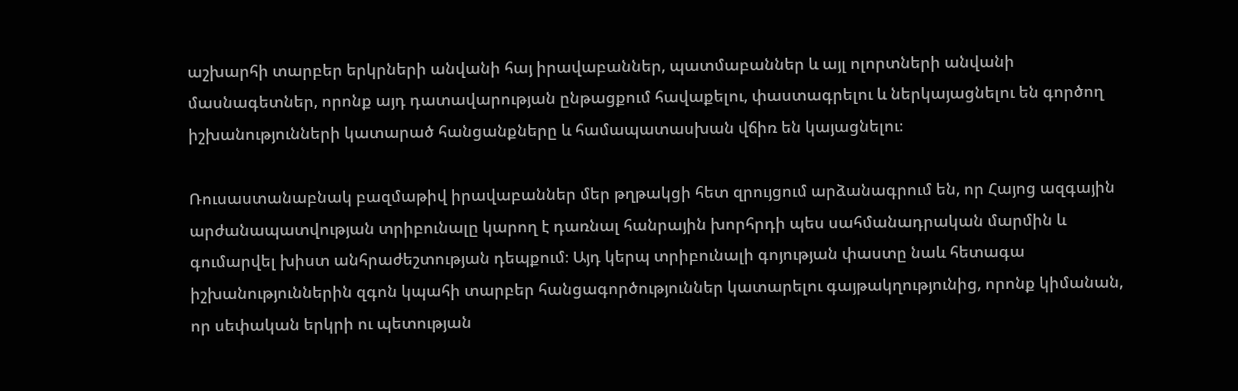աշխարհի տարբեր երկրների անվանի հայ իրավաբաններ, պատմաբաններ և այլ ոլորտների անվանի մասնագետներ, որոնք այդ դատավարության ընթացքում հավաքելու, փաստագրելու և ներկայացնելու են գործող իշխանությունների կատարած հանցանքները և համապատասխան վճիռ են կայացնելու։

Ռուսաստանաբնակ բազմաթիվ իրավաբաններ մեր թղթակցի հետ զրույցում արձանագրում են, որ Հայոց ազգային արժանապատվության տրիբունալը կարող է դառնալ հանրային խորհրդի պես սահմանադրական մարմին և գումարվել խիստ անհրաժեշտության դեպքում։ Այդ կերպ տրիբունալի գոյության փաստը նաև հետագա իշխանություններին զգոն կպահի տարբեր հանցագործություններ կատարելու գայթակղությունից, որոնք կիմանան, որ սեփական երկրի ու պետության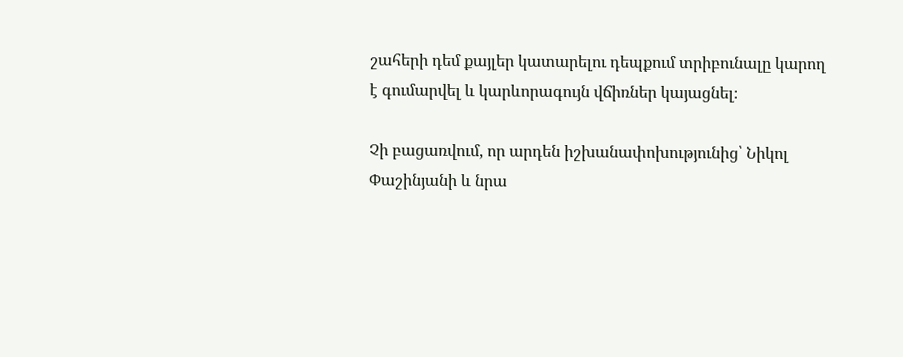շահերի դեմ քայլեր կատարելու դեպքում տրիբունալը կարող է գումարվել և կարևորագույն վճիռներ կայացնել։

Չի բացառվում, որ արդեն իշխանափոխությունից՝ Նիկոլ Փաշինյանի և նրա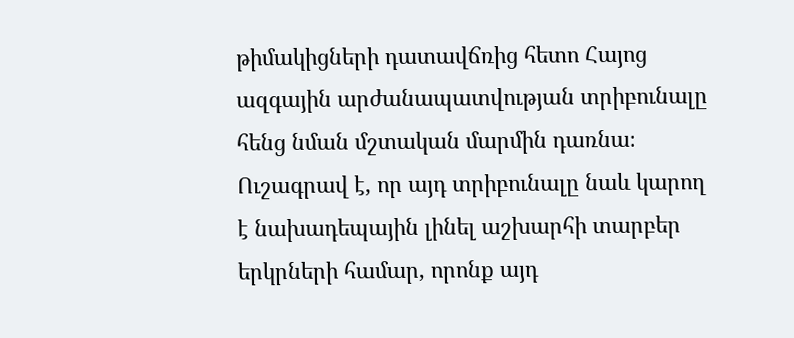թիմակիցների դատավճռից հետո Հայոց ազգային արժանապատվության տրիբունալը հենց նման մշտական մարմին դառնա։ Ուշագրավ է, որ այդ տրիբունալը նաև կարող է նախադեպային լինել աշխարհի տարբեր երկրների համար, որոնք այդ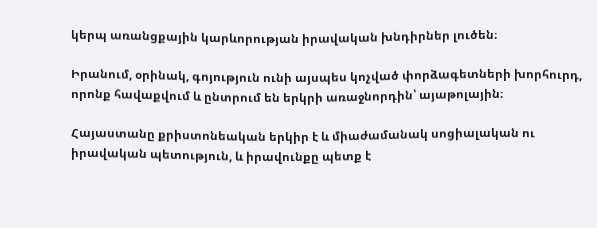կերպ առանցքային կարևորության իրավական խնդիրներ լուծեն։

Իրանում, օրինակ, գոյություն ունի այսպես կոչված փորձագետների խորհուրդ, որոնք հավաքվում և ընտրում են երկրի առաջնորդին՝ այաթոլային։

Հայաստանը քրիստոնեական երկիր է և միաժամանակ սոցիալական ու իրավական պետություն, և իրավունքը պետք է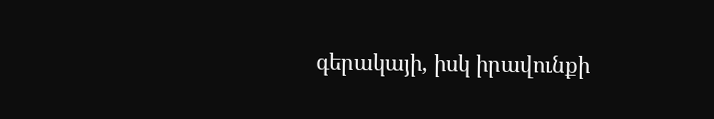գերակայի, իսկ իրավունքի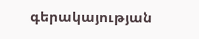գերակայության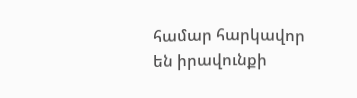համար հարկավոր են իրավունքի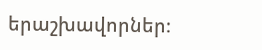երաշխավորներ։